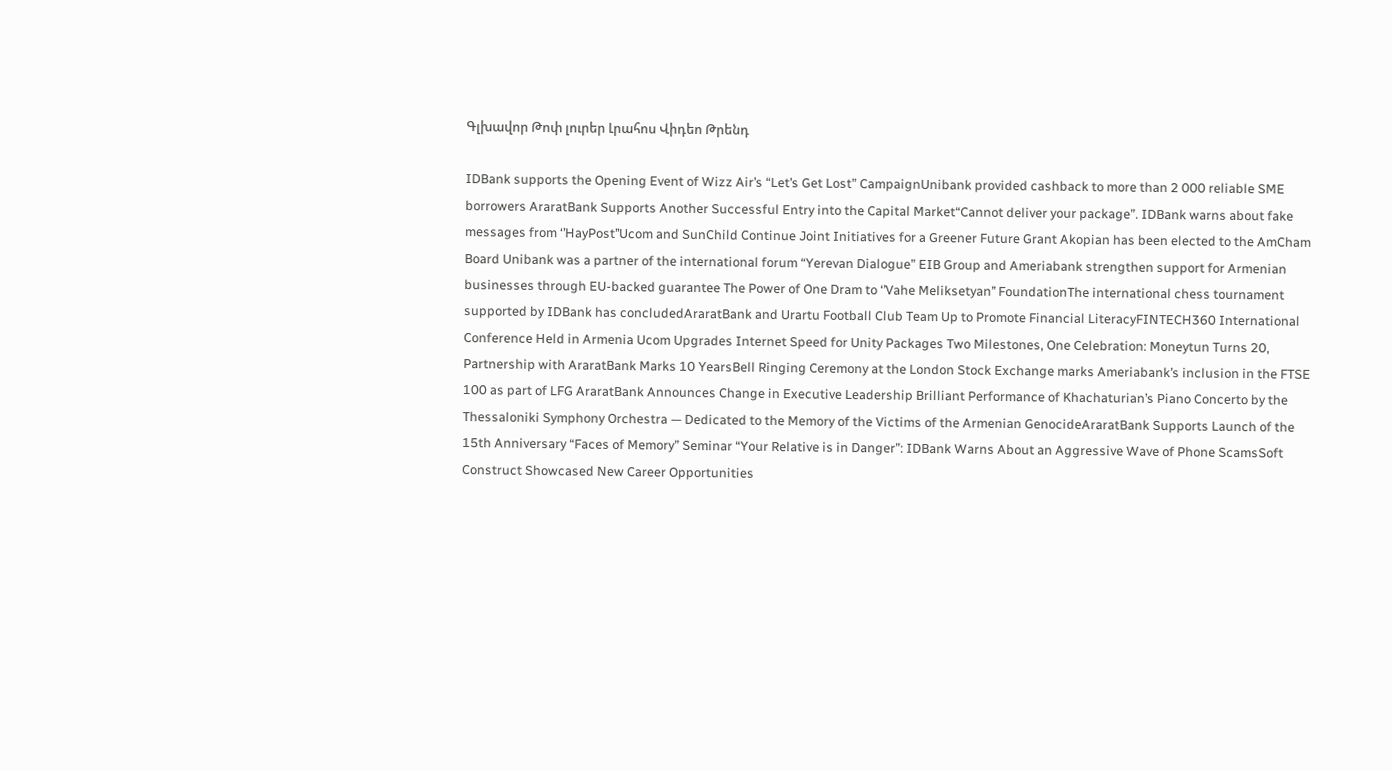Գլխավոր Թոփ լուրեր Լրահոս Վիդեո Թրենդ

IDBank supports the Opening Event of Wizz Air’s “Let’s Get Lost” CampaignUnibank provided cashback to more than 2 000 reliable SME borrowers AraratBank Supports Another Successful Entry into the Capital Market“Cannot deliver your package”. IDBank warns about fake messages from ‘’HayPost’’Ucom and SunChild Continue Joint Initiatives for a Greener Future Grant Akopian has been elected to the AmCham Board Unibank was a partner of the international forum “Yerevan Dialogue” EIB Group and Ameriabank strengthen support for Armenian businesses through EU-backed guarantee The Power of One Dram to ‘’Vahe Meliksetyan’’ FoundationThe international chess tournament supported by IDBank has concludedAraratBank and Urartu Football Club Team Up to Promote Financial LiteracyFINTECH360 International Conference Held in Armenia Ucom Upgrades Internet Speed for Unity Packages Two Milestones, One Celebration: Moneytun Turns 20, Partnership with AraratBank Marks 10 YearsBell Ringing Ceremony at the London Stock Exchange marks Ameriabank’s inclusion in the FTSE 100 as part of LFG AraratBank Announces Change in Executive Leadership Brilliant Performance of Khachaturian’s Piano Concerto by the Thessaloniki Symphony Orchestra — Dedicated to the Memory of the Victims of the Armenian GenocideAraratBank Supports Launch of the 15th Anniversary “Faces of Memory” Seminar “Your Relative is in Danger”: IDBank Warns About an Aggressive Wave of Phone ScamsSoft Construct Showcased New Career Opportunities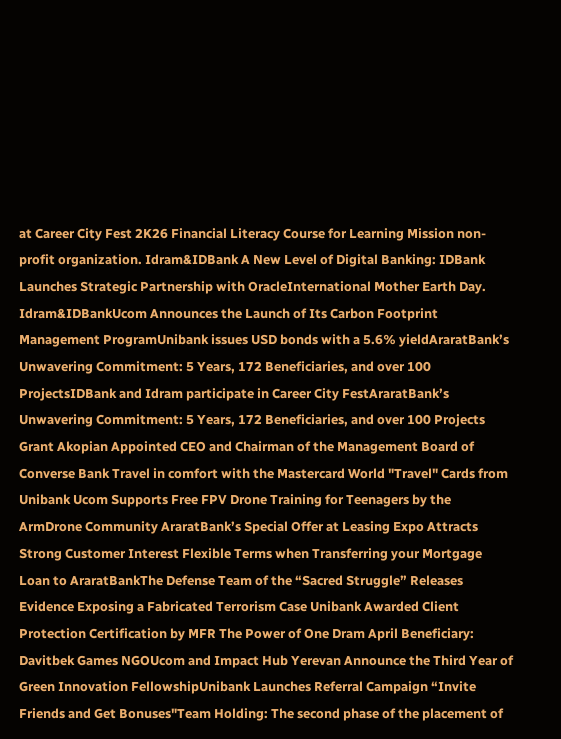at Career City Fest 2K26 Financial Literacy Course for Learning Mission non-profit organization. Idram&IDBank A New Level of Digital Banking: IDBank Launches Strategic Partnership with OracleInternational Mother Earth Day. Idram&IDBankUcom Announces the Launch of Its Carbon Footprint Management ProgramUnibank issues USD bonds with a 5.6% yieldAraratBank’s Unwavering Commitment: 5 Years, 172 Beneficiaries, and over 100 ProjectsIDBank and Idram participate in Career City FestAraratBank’s Unwavering Commitment: 5 Years, 172 Beneficiaries, and over 100 Projects Grant Akopian Appointed CEO and Chairman of the Management Board of Converse Bank Travel in comfort with the Mastercard World "Travel" Cards from Unibank Ucom Supports Free FPV Drone Training for Teenagers by the ArmDrone Community AraratBank’s Special Offer at Leasing Expo Attracts Strong Customer Interest Flexible Terms when Transferring your Mortgage Loan to AraratBankThe Defense Team of the “Sacred Struggle” Releases Evidence Exposing a Fabricated Terrorism Case Unibank Awarded Client Protection Certification by MFR The Power of One Dram April Beneficiary: Davitbek Games NGOUcom and Impact Hub Yerevan Announce the Third Year of Green Innovation FellowshipUnibank Launches Referral Campaign “Invite Friends and Get Bonuses"Team Holding: The second phase of the placement of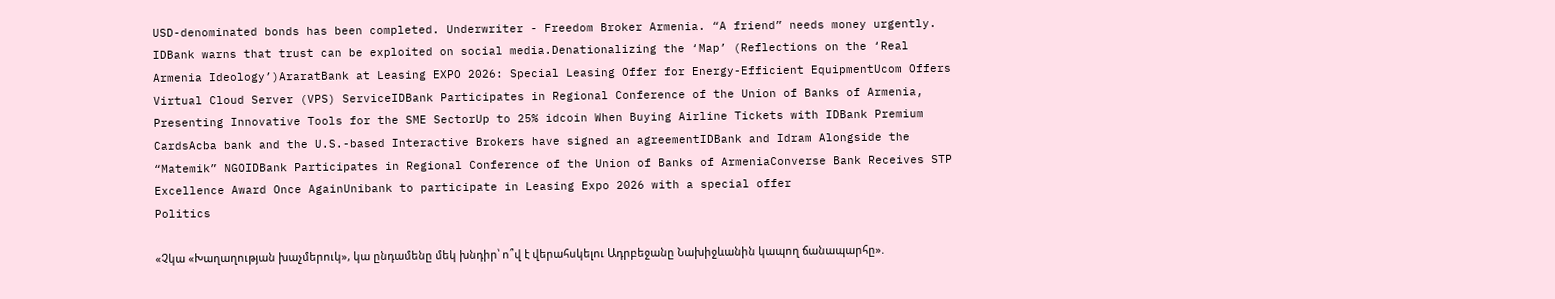USD-denominated bonds has been completed. Underwriter - Freedom Broker Armenia. “A friend” needs money urgently. IDBank warns that trust can be exploited on social media.Denationalizing the ‘Map’ (Reflections on the ‘Real Armenia Ideology’)AraratBank at Leasing EXPO 2026: Special Leasing Offer for Energy-Efficient EquipmentUcom Offers Virtual Cloud Server (VPS) ServiceIDBank Participates in Regional Conference of the Union of Banks of Armenia, Presenting Innovative Tools for the SME SectorUp to 25% idcoin When Buying Airline Tickets with IDBank Premium CardsAcba bank and the U.S.-based Interactive Brokers have signed an agreementIDBank and Idram Alongside the “Matemik” NGOIDBank Participates in Regional Conference of the Union of Banks of ArmeniaConverse Bank Receives STP Excellence Award Once AgainUnibank to participate in Leasing Expo 2026 with a special offer
Politics

«Չկա «Խաղաղության խաչմերուկ», կա ընդամենը մեկ խնդիր՝ ո՞վ է վերահսկելու Ադրբեջանը Նախիջևանին կապող ճանապարհը».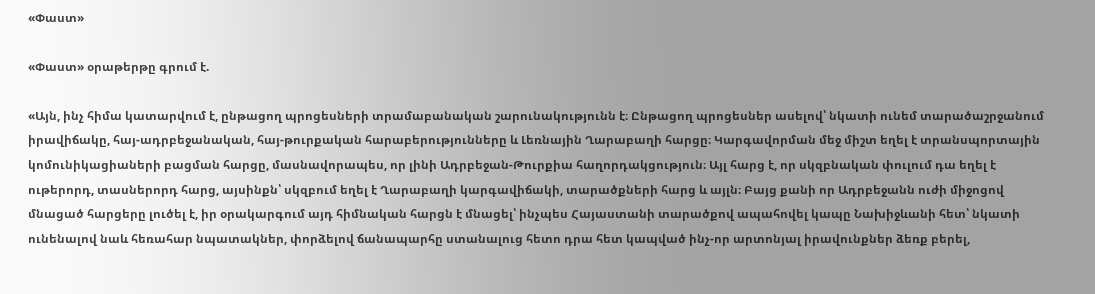«Փաստ»

«Փաստ» օրաթերթը գրում է.

«Այն, ինչ հիմա կատարվում է, ընթացող պրոցեսների տրամաբանական շարունակությունն է։ Ընթացող պրոցեսներ ասելով՝ նկատի ունեմ տարածաշրջանում իրավիճակը, հայ-ադրբեջանական, հայ-թուրքական հարաբերությունները և Լեռնային Ղարաբաղի հարցը։ Կարգավորման մեջ միշտ եղել է տրանսպորտային կոմունիկացիաների բացման հարցը, մասնավորապես, որ լինի Ադրբեջան-Թուրքիա հաղորդակցություն։ Այլ հարց է, որ սկզբնական փուլում դա եղել է ութերորդ, տասներորդ հարց, այսինքն՝ սկզբում եղել է Ղարաբաղի կարգավիճակի, տարածքների հարց և այլն։ Բայց քանի որ Ադրբեջանն ուժի միջոցով մնացած հարցերը լուծել է, իր օրակարգում այդ հիմնական հարցն է մնացել՝ ինչպես Հայաստանի տարածքով ապահովել կապը Նախիջևանի հետ՝ նկատի ունենալով նաև հեռահար նպատակներ, փորձելով ճանապարհը ստանալուց հետո դրա հետ կապված ինչ-որ արտոնյալ իրավունքներ ձեռք բերել,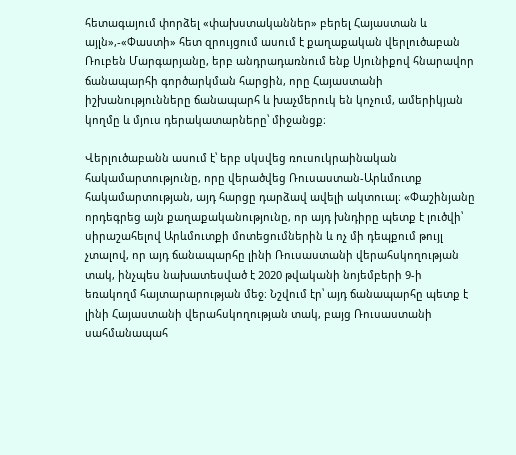հետագայում փորձել «փախստականներ» բերել Հայաստան և այլն»,-«Փաստի» հետ զրույցում ասում է քաղաքական վերլուծաբան Ռուբեն Մարգարյանը, երբ անդրադառնում ենք Սյունիքով հնարավոր ճանապարհի գործարկման հարցին, որը Հայաստանի իշխանությունները ճանապարհ և խաչմերուկ են կոչում, ամերիկյան կողմը և մյուս դերակատարները՝ միջանցք։

Վերլուծաբանն ասում է՝ երբ սկսվեց ռուսուկրաինական հակամարտությունը, որը վերածվեց Ռուսաստան-Արևմուտք հակամարտության, այդ հարցը դարձավ ավելի ակտուալ։ «Փաշինյանը որդեգրեց այն քաղաքականությունը, որ այդ խնդիրը պետք է լուծվի՝ սիրաշահելով Արևմուտքի մոտեցումներին և ոչ մի դեպքում թույլ չտալով, որ այդ ճանապարհը լինի Ռուսաստանի վերահսկողության տակ, ինչպես նախատեսված է 2020 թվականի նոյեմբերի 9-ի եռակողմ հայտարարության մեջ։ Նշվում էր՝ այդ ճանապարհը պետք է լինի Հայաստանի վերահսկողության տակ, բայց Ռուսաստանի սահմանապահ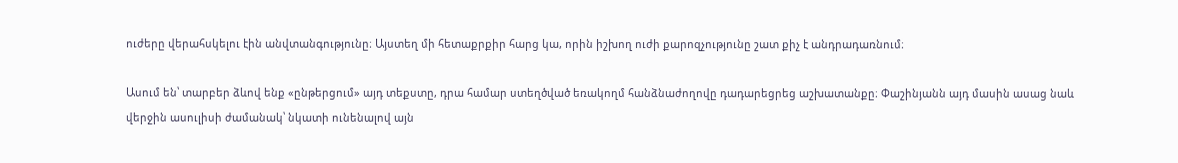ուժերը վերահսկելու էին անվտանգությունը։ Այստեղ մի հետաքրքիր հարց կա, որին իշխող ուժի քարոզչությունը շատ քիչ է անդրադառնում։

Ասում են՝ տարբեր ձևով ենք «ընթերցում» այդ տեքստը, դրա համար ստեղծված եռակողմ հանձնաժողովը դադարեցրեց աշխատանքը։ Փաշինյանն այդ մասին ասաց նաև վերջին ասուլիսի ժամանակ՝ նկատի ունենալով այն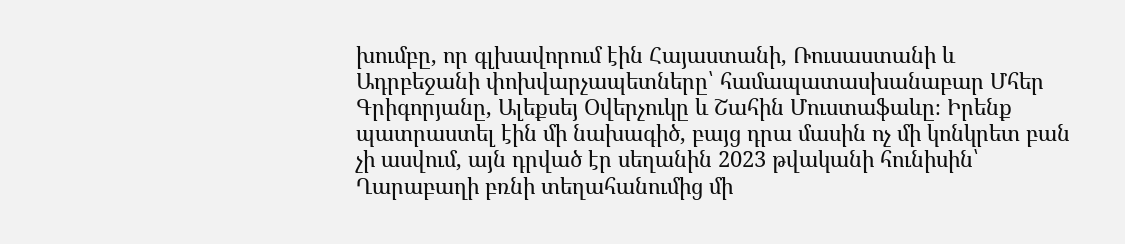խումբը, որ գլխավորում էին Հայաստանի, Ռուսաստանի և Ադրբեջանի փոխվարչապետները՝ համապատասխանաբար Մհեր Գրիգորյանը, Ալեքսեյ Օվերչուկը և Շահին Մուստաֆաևը։ Իրենք պատրաստել էին մի նախագիծ, բայց դրա մասին ոչ մի կոնկրետ բան չի ասվում, այն դրված էր սեղանին 2023 թվականի հունիսին՝ Ղարաբաղի բռնի տեղահանումից մի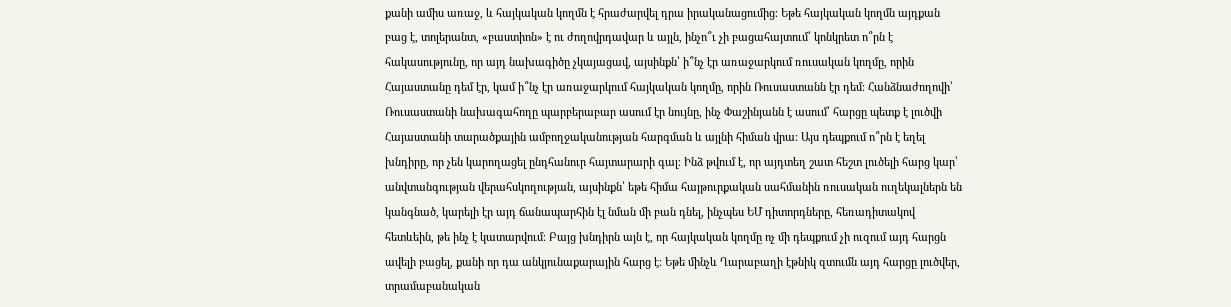քանի ամիս առաջ, և հայկական կողմն է հրաժարվել դրա իրականացումից։ Եթե հայկական կողմն այդքան բաց է, տոլերանտ, «բաստիոն» է ու ժողովրդավար և այլն, ինչո՞ւ չի բացահայտում՝ կոնկրետ ո՞րն է հակասությունը, որ այդ նախագիծը չկայացավ, այսինքն՝ ի՞նչ էր առաջարկում ռուսական կողմը, որին Հայաստանը դեմ էր, կամ ի՞նչ էր առաջարկում հայկական կողմը, որին Ռուսաստանն էր դեմ։ Հանձնաժողովի՝ Ռուսաստանի նախագահողը պարբերաբար ասում էր նույնը, ինչ Փաշինյանն է ասում՝ հարցը պետք է լուծվի Հայաստանի տարածքային ամբողջականության հարգման և այլնի հիման վրա։ Այս դեպքում ո՞րն է եղել խնդիրը, որ չեն կարողացել ընդհանուր հայտարարի գալ։ Ինձ թվում է, որ այդտեղ շատ հեշտ լուծելի հարց կար՝ անվտանգության վերահսկողության, այսինքն՝ եթե հիմա հայթուրքական սահմանին ռուսական ուղեկալներն են կանգնած, կարելի էր այդ ճանապարհին էլ նման մի բան դնել, ինչպես ԵՄ դիտորդները, հեռադիտակով հետևեին, թե ինչ է կատարվում։ Բայց խնդիրն այն է, որ հայկական կողմը ոչ մի դեպքում չի ուզում այդ հարցն ավելի բացել, քանի որ դա անկյունաքարային հարց է։ Եթե մինչև Ղարաբաղի էթնիկ զտումն այդ հարցը լուծվեր, տրամաբանական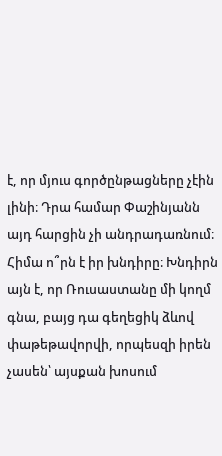է, որ մյուս գործընթացները չէին լինի։ Դրա համար Փաշինյանն այդ հարցին չի անդրադառնում։ Հիմա ո՞րն է իր խնդիրը։ Խնդիրն այն է, որ Ռուսաստանը մի կողմ գնա, բայց դա գեղեցիկ ձևով փաթեթավորվի, որպեսզի իրեն չասեն՝ այսքան խոսում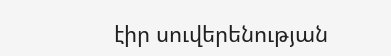էիր սուվերենության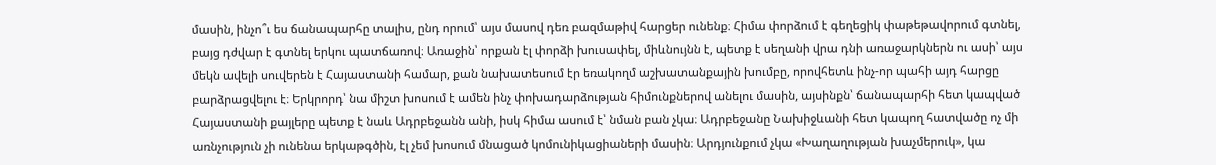մասին, ինչո՞ւ ես ճանապարհը տալիս, ընդ որում՝ այս մասով դեռ բազմաթիվ հարցեր ունենք։ Հիմա փորձում է գեղեցիկ փաթեթավորում գտնել, բայց դժվար է գտնել երկու պատճառով։ Առաջին՝ որքան էլ փորձի խուսափել, միևնույնն է, պետք է սեղանի վրա դնի առաջարկներն ու ասի՝ այս մեկն ավելի սուվերեն է Հայաստանի համար, քան նախատեսում էր եռակողմ աշխատանքային խումբը, որովհետև ինչ-որ պահի այդ հարցը բարձրացվելու է։ Երկրորդ՝ նա միշտ խոսում է ամեն ինչ փոխադարձության հիմունքներով անելու մասին, այսինքն՝ ճանապարհի հետ կապված Հայաստանի քայլերը պետք է նաև Ադրբեջանն անի, իսկ հիմա ասում է՝ նման բան չկա։ Ադրբեջանը Նախիջևանի հետ կապող հատվածը ոչ մի առնչություն չի ունենա երկաթգծին, էլ չեմ խոսում մնացած կոմունիկացիաների մասին։ Արդյունքում չկա «Խաղաղության խաչմերուկ», կա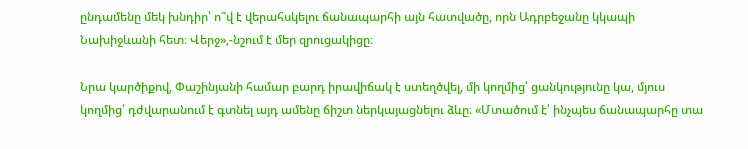ընդամենը մեկ խնդիր՝ ո՞վ է վերահսկելու ճանապարհի այն հատվածը, որն Ադրբեջանը կկապի Նախիջևանի հետ։ Վերջ»,-նշում է մեր զրուցակիցը։

Նրա կարծիքով, Փաշինյանի համար բարդ իրավիճակ է ստեղծվել, մի կողմից՝ ցանկությունը կա, մյուս կողմից՝ դժվարանում է գտնել այդ ամենը ճիշտ ներկայացնելու ձևը։ «Մտածում է՝ ինչպես ճանապարհը տա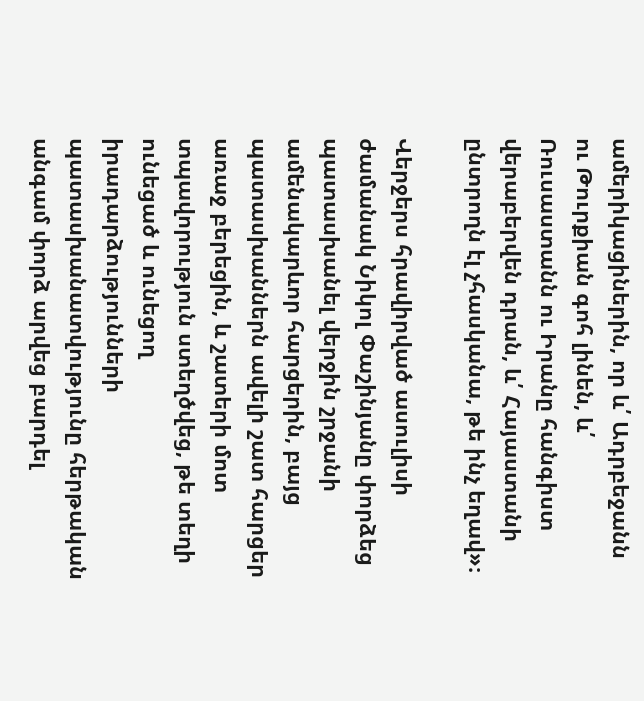ամերիկացիներին, որ և՛ Ադրբեջանն ու Թուրքիան գոհ լինեն, և՛ Ռուսաստանն ու Իրանը հանգիստ վերաբերվեն դրան, և՛ Հայաստանի ընտրողն էլ չհասկանա, թե ինչ եղավ»։

Վերջերս հրավիրված ասուլիսի ժամանակ Նիկոլ Փաշինյանը փորձեց պատասխանել վերջին շրջանի ամենակարևոր հարցերին, բայց պատասխաններն ավելի շատ հարցեր առաջ բերեցին, և շատերի մոտ տպավորություն ստեղծվեց, թե տեղի ունեցած և ունեցող իրադարձությունների պատասխանատվությունը հերթական անգամ փորձ արվեց բարդել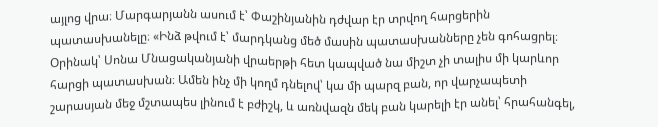այլոց վրա։ Մարգարյանն ասում է՝ Փաշինյանին դժվար էր տրվող հարցերին պատասխանելը։ «Ինձ թվում է՝ մարդկանց մեծ մասին պատասխանները չեն գոհացրել։ Օրինակ՝ Սոնա Մնացականյանի վրաերթի հետ կապված նա միշտ չի տալիս մի կարևոր հարցի պատասխան։ Ամեն ինչ մի կողմ դնելով՝ կա մի պարզ բան, որ վարչապետի շարասյան մեջ մշտապես լինում է բժիշկ, և առնվազն մեկ բան կարելի էր անել՝ հրահանգել,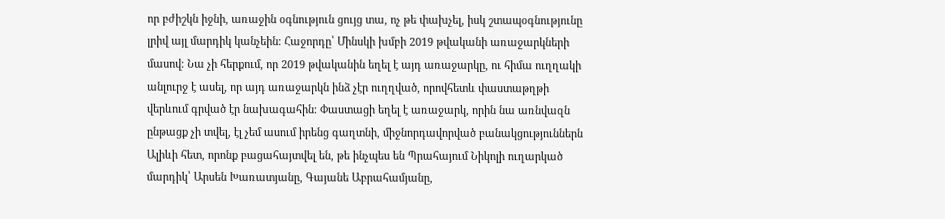որ բժիշկն իջնի, առաջին օգնություն ցույց տա, ոչ թե փախչել, իսկ շտապօգնությունը լրիվ այլ մարդիկ կանչեին։ Հաջորդը՝ Մինսկի խմբի 2019 թվականի առաջարկների մասով։ Նա չի հերքում, որ 2019 թվականին եղել է այդ առաջարկը, ու հիմա ուղղակի անլուրջ է ասել, որ այդ առաջարկն ինձ չէր ուղղված, որովհետև փաստաթղթի վերևում գրված էր նախագահին։ Փաստացի եղել է առաջարկ, որին նա առնվազն ընթացք չի տվել, էլ չեմ ասում իրենց գաղտնի, միջնորդավորված բանակցություններն Ալիևի հետ, որոնք բացահայտվել են, թե ինչպես են Պրահայում Նիկոլի ուղարկած մարդիկ՝ Արսեն Խառատյանը, Գայանե Աբրահամյանը,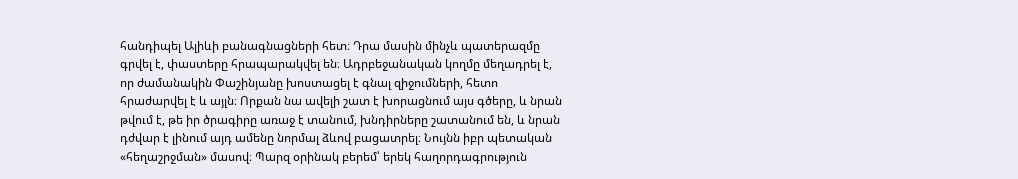հանդիպել Ալիևի բանագնացների հետ։ Դրա մասին մինչև պատերազմը գրվել է, փաստերը հրապարակվել են։ Ադրբեջանական կողմը մեղադրել է, որ ժամանակին Փաշինյանը խոստացել է գնալ զիջումների, հետո հրաժարվել է և այլն։ Որքան նա ավելի շատ է խորացնում այս գծերը, և նրան թվում է, թե իր ծրագիրը առաջ է տանում, խնդիրները շատանում են, և նրան դժվար է լինում այդ ամենը նորմալ ձևով բացատրել։ Նույնն իբր պետական «հեղաշրջման» մասով։ Պարզ օրինակ բերեմ՝ երեկ հաղորդագրություն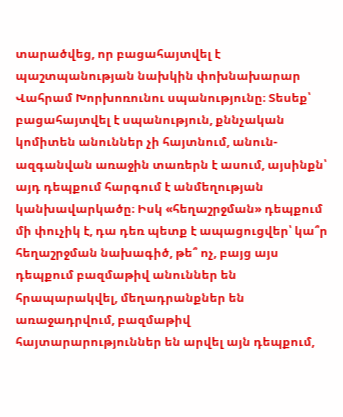տարածվեց, որ բացահայտվել է պաշտպանության նախկին փոխնախարար Վահրամ Խորխոռունու սպանությունը։ Տեսեք՝ բացահայտվել է սպանություն, քննչական կոմիտեն անուններ չի հայտնում, անուն-ազգանվան առաջին տառերն է ասում, այսինքն՝ այդ դեպքում հարգում է անմեղության կանխավարկածը։ Իսկ «հեղաշրջման» դեպքում մի փուչիկ է, դա դեռ պետք է ապացուցվեր՝ կա՞ր հեղաշրջման նախագիծ, թե՞ ոչ, բայց այս դեպքում բազմաթիվ անուններ են հրապարակվել, մեղադրանքներ են առաջադրվում, բազմաթիվ հայտարարություններ են արվել այն դեպքում,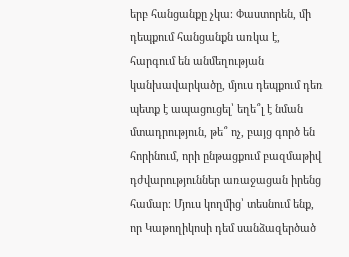երբ հանցանքը չկա։ Փաստորեն, մի դեպքում հանցանքն առկա է, հարգում են անմեղության կանխավարկածը, մյուս դեպքում դեռ պետք է ապացուցել՝ եղե՞լ է նման մտադրություն, թե՞ ոչ, բայց գործ են հորինում, որի ընթացքում բազմաթիվ դժվարություններ առաջացան իրենց համար։ Մյուս կողմից՝ տեսնում ենք, որ Կաթողիկոսի դեմ սանձազերծած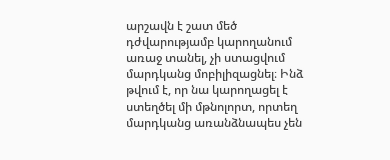արշավն է շատ մեծ դժվարությամբ կարողանում առաջ տանել, չի ստացվում մարդկանց մոբիլիզացնել։ Ինձ թվում է, որ նա կարողացել է ստեղծել մի մթնոլորտ, որտեղ մարդկանց առանձնապես չեն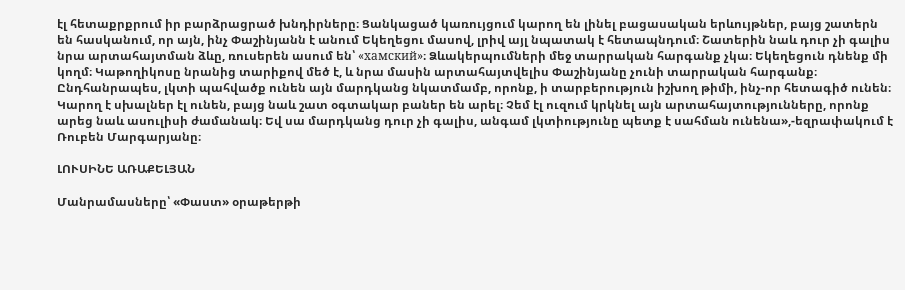էլ հետաքրքրում իր բարձրացրած խնդիրները։ Ցանկացած կառույցում կարող են լինել բացասական երևույթներ, բայց շատերն են հասկանում, որ այն, ինչ Փաշինյանն է անում Եկեղեցու մասով, լրիվ այլ նպատակ է հետապնդում։ Շատերին նաև դուր չի գալիս նրա արտահայտման ձևը, ռուսերեն ասում են՝ «хамский»։ Ձևակերպումների մեջ տարրական հարգանք չկա։ Եկեղեցուն դնենք մի կողմ։ Կաթողիկոսը նրանից տարիքով մեծ է, և նրա մասին արտահայտվելիս Փաշինյանը չունի տարրական հարգանք։ Ընդհանրապես, լկտի պահվածք ունեն այն մարդկանց նկատմամբ, որոնք, ի տարբերություն իշխող թիմի, ինչ-որ հետագիծ ունեն։ Կարող է սխալներ էլ ունեն, բայց նաև շատ օգտակար բաներ են արել։ Չեմ էլ ուզում կրկնել այն արտահայտությունները, որոնք արեց նաև ասուլիսի ժամանակ։ Եվ սա մարդկանց դուր չի գալիս, անգամ լկտիությունը պետք է սահման ունենա»,-եզրափակում է Ռուբեն Մարգարյանը։

ԼՈՒՍԻՆԵ ԱՌԱՔԵԼՅԱՆ

Մանրամասները՝ «Փաստ» օրաթերթի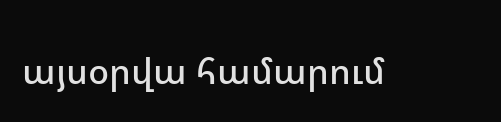այսօրվա համարում